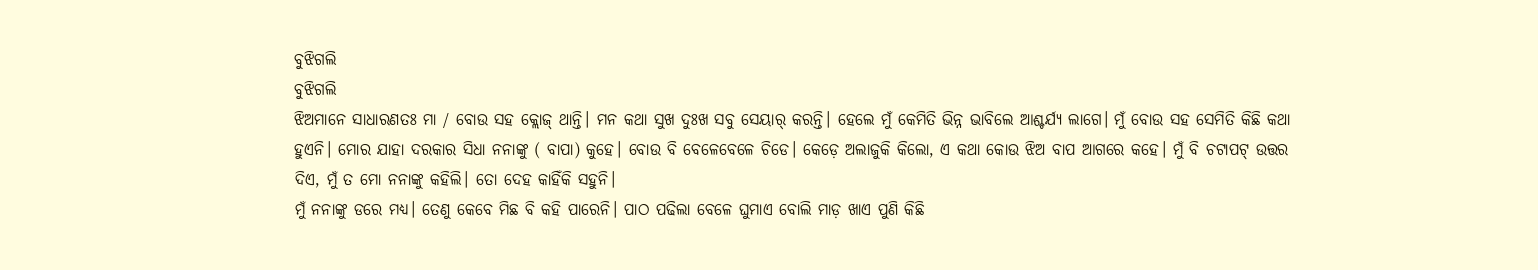ବୁଝିଗଲି
ବୁଝିଗଲି
ଝିଅମାନେ ସାଧାରଣତଃ ମା / ବୋଉ ସହ କ୍ଲୋଜ୍ ଥାନ୍ତି। ମନ କଥା ସୁଖ ଦୁଃଖ ସବୁ ସେୟାର୍ କରନ୍ତି। ହେଲେ ମୁଁ କେମିତି ଭିନ୍ନ ଭାବିଲେ ଆଶ୍ଚର୍ଯ୍ୟ ଲାଗେ। ମୁଁ ବୋଉ ସହ ସେମିତି କିଛି କଥା ହୁଏନି। ମୋର ଯାହା ଦରକାର ସିଧା ନନାଙ୍କୁ ( ବାପା) କୁହେ। ବୋଉ ବି ବେଳେବେଳେ ଚିଡେ। କେଡ଼େ ଅଲାଜୁକି କିଲୋ, ଏ କଥା କୋଉ ଝିଅ ବାପ ଆଗରେ କହେ। ମୁଁ ବି ଚଟାପଟ୍ ଉତ୍ତର ଦିଏ, ମୁଁ ତ ମୋ ନନାଙ୍କୁ କହିଲି। ତୋ ଦେହ କାହିଁକି ସହୁନି।
ମୁଁ ନନାଙ୍କୁ ଡରେ ମଧ୍ୟ। ତେଣୁ କେବେ ମିଛ ବି କହି ପାରେନି। ପାଠ ପଢିଲା ବେଳେ ଘୁମାଏ ବୋଲି ମାଡ଼ ଖାଏ ପୁଣି କିଛି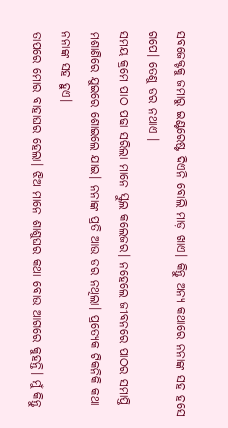ସବଜେକ୍ଟକୁ ଜମାରୁ ଇଣ୍ଟରେଷ୍ଟ ଦିଏନି ବୋଲି ମାଡ଼ ଖାଏ। କିନ୍ତୁ ଅନ୍ୟ କଥାରେ ନନାଙ୍କ ସହ ହସେ ଗପେ। ତେଣୁ ଡର ନଥାଏ ।
ସମୟ କ୍ରମେ ପାଠ ପଢା ସରିଲା ମାନେ ସ୍କୁଲ କଲେଜର। ନହେଲେ ଜୀବନରେ ପାଠର ସମାପ୍ତି ମଶାଣିରେ ଯୁଇରେ ଶୋଇଲେ ଯାଇ। ନନାଙ୍କ ପ୍ରତି ଆଉ ଡର ନଥିଲା। ପ୍ରତ୍ୟେକ ଟିକନିକି କଥା ନନାଙ୍କ ସହ ହୁଏ।
ତାପରେ ମୋର ବାହାଘର ହେଲା। ଝିଅ ମାନେ ଶାଶୁଘର କଥା ବୋଉ ଆଗରେ କୁହନ୍ତି। ମୁଁ କିନ୍ତୁ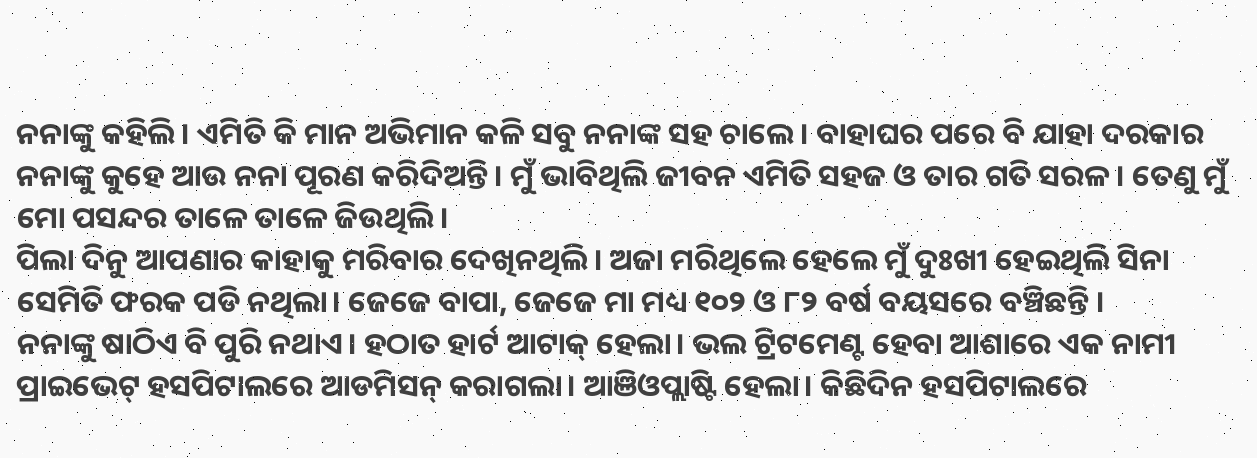ନନାଙ୍କୁ କହିଲି। ଏମିତି କି ମାନ ଅଭିମାନ କଳି ସବୁ ନନାଙ୍କ ସହ ଚାଲେ। ବାହାଘର ପରେ ବି ଯାହା ଦରକାର ନନାଙ୍କୁ କୁହେ ଆଉ ନନା ପୂରଣ କରିଦିଅନ୍ତି। ମୁଁ ଭାବିଥିଲି ଜୀବନ ଏମିତି ସହଜ ଓ ତାର ଗତି ସରଳ। ତେଣୁ ମୁଁ ମୋ ପସନ୍ଦର ତାଳେ ତାଳେ ଜିଉଥିଲି।
ପିଲା ଦିନୁ ଆପଣାର କାହାକୁ ମରିବାର ଦେଖିନଥିଲି। ଅଜା ମରିଥିଲେ ହେଲେ ମୁଁ ଦୁଃଖୀ ହେଇଥିଲି ସିନା ସେମିତି ଫରକ ପଡି ନଥିଲା। ଜେଜେ ବାପା, ଜେଜେ ମା ମଧ୍ୟ ୧୦୨ ଓ ୮୨ ବର୍ଷ ବୟସରେ ବଞ୍ଚିଛନ୍ତି ।
ନନାଙ୍କୁ ଷାଠିଏ ବି ପୁରି ନଥାଏ। ହଠାତ ହାର୍ଟ ଆଟାକ୍ ହେଲା। ଭଲ ଟ୍ରିଟମେଣ୍ଟ ହେବା ଆଶାରେ ଏକ ନାମୀ ପ୍ରାଇଭେଟ୍ ହସପିଟାଲରେ ଆଡମିସନ୍ କରାଗଲା। ଆଞିଓପ୍ଲାଷ୍ଟି ହେଲା। କିଛିଦିନ ହସପିଟାଲରେ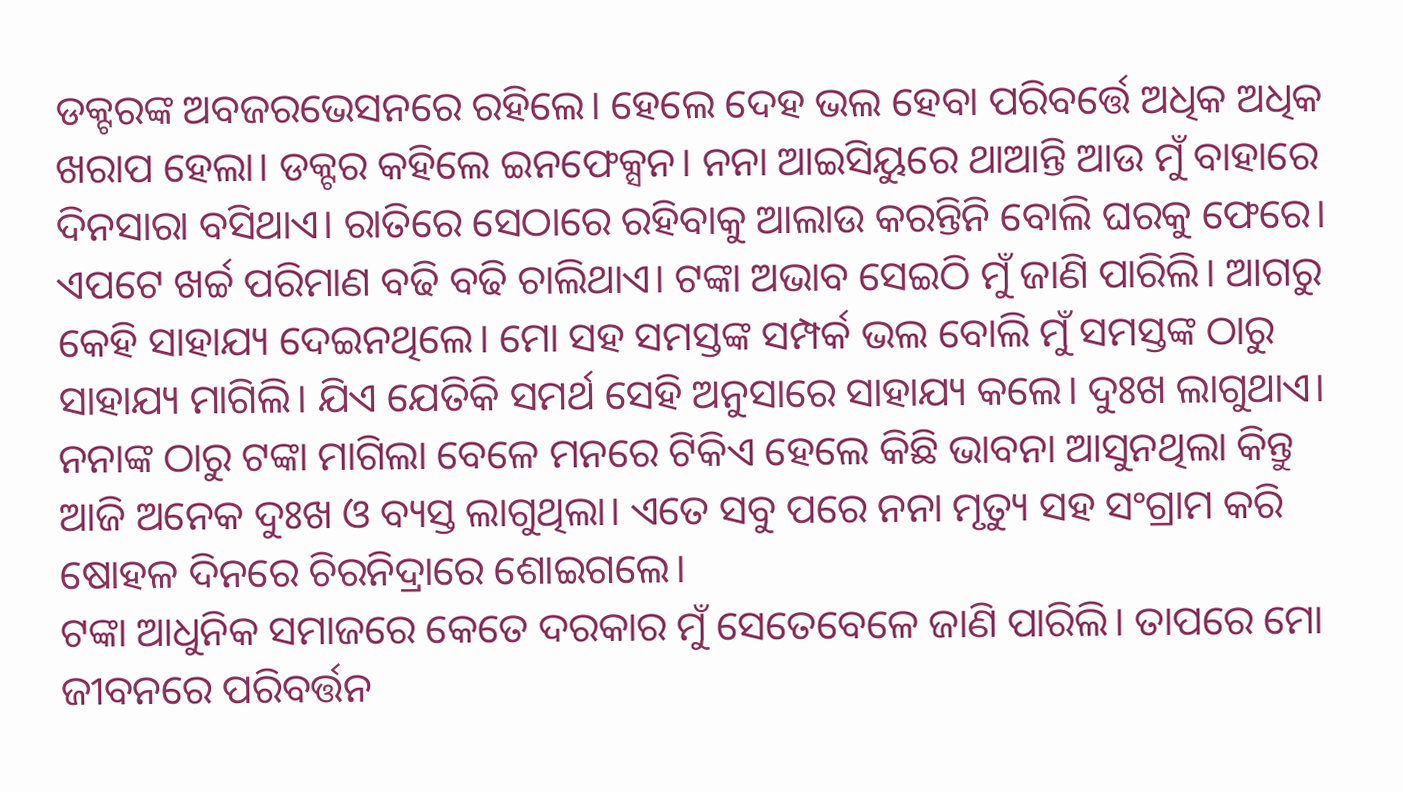ଡକ୍ଟରଙ୍କ ଅବଜରଭେସନରେ ରହିଲେ। ହେଲେ ଦେହ ଭଲ ହେବା ପରିବର୍ତ୍ତେ ଅଧିକ ଅଧିକ ଖରାପ ହେଲା। ଡକ୍ଟର କହିଲେ ଇନଫେକ୍ସନ। ନନା ଆଇସିୟୁରେ ଥାଆନ୍ତି ଆଉ ମୁଁ ବାହାରେ ଦିନସାରା ବସିଥାଏ। ରାତିରେ ସେଠାରେ ରହିବାକୁ ଆଲାଉ କରନ୍ତିନି ବୋଲି ଘରକୁ ଫେରେ। ଏପଟେ ଖର୍ଚ୍ଚ ପରିମାଣ ବଢି ବଢି ଚାଲିଥାଏ। ଟଙ୍କା ଅଭାବ ସେଇଠି ମୁଁ ଜାଣି ପାରିଲି। ଆଗରୁ କେହି ସାହାଯ୍ୟ ଦେଇନଥିଲେ। ମୋ ସହ ସମସ୍ତଙ୍କ ସମ୍ପର୍କ ଭଲ ବୋଲି ମୁଁ ସମସ୍ତଙ୍କ ଠାରୁ ସାହାଯ୍ୟ ମାଗିଲି। ଯିଏ ଯେତିକି ସମର୍ଥ ସେହି ଅନୁସାରେ ସାହାଯ୍ୟ କଲେ। ଦୁଃଖ ଲାଗୁଥାଏ। ନନାଙ୍କ ଠାରୁ ଟଙ୍କା ମାଗିଲା ବେଳେ ମନରେ ଟିକିଏ ହେଲେ କିଛି ଭାବନା ଆସୁନଥିଲା କିନ୍ତୁ ଆଜି ଅନେକ ଦୁଃଖ ଓ ବ୍ୟସ୍ତ ଲାଗୁଥିଲା। ଏତେ ସବୁ ପରେ ନନା ମୃତ୍ୟୁ ସହ ସଂଗ୍ରାମ କରି ଷୋହଳ ଦିନରେ ଚିରନିଦ୍ରାରେ ଶୋଇଗଲେ।
ଟଙ୍କା ଆଧୁନିକ ସମାଜରେ କେତେ ଦରକାର ମୁଁ ସେତେବେଳେ ଜାଣି ପାରିଲି। ତାପରେ ମୋ ଜୀବନରେ ପରିବର୍ତ୍ତନ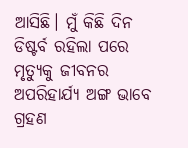ଆସିଛି। ମୁଁ କିଛି ଦିନ ଡିଷ୍ଟର୍ବ ରହିଲା ପରେ ମୃତ୍ୟୁକୁ ଜୀବନର ଅପରିହାର୍ଯ୍ୟ ଅଙ୍ଗ ଭାବେ ଗ୍ରହଣ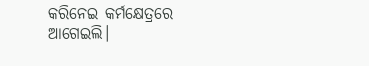କରିନେଇ କର୍ମକ୍ଷେତ୍ରରେ ଆଗେଇଲି।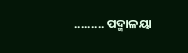......... ପଦ୍ମାଳୟା